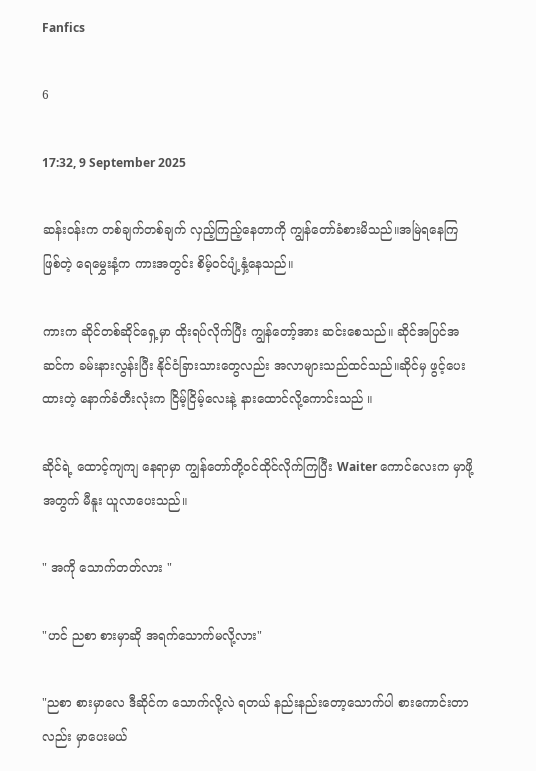Fanfics

6

17:32, 9 September 2025

ဆန်းဝန်းက တစ်ချက်တစ်ချက် လှည့်ကြည့်နေတာကို ကျွန်တော်ခံစားမိသည်။အမြဲရနေကြ ဖြစ်တဲ့ ရေမွှေးနံ့က ကားအတွင်း စိမ့်ဝင်ပျံ့နှံ့နေသည်။

ကားက ဆိုင်တစ်ဆိုင်ရှေ့မှာ ထိုးရပ်လိုက်ပြီး ကျွန်တော့်အား ဆင်းစေသည်။ ဆိုင်အပြင်အဆင်က ခမ်းနားလွန်းပြီး နိုင်ငံခြားသားတွေလည်း အလာများသည်ထင်သည်။ဆိုင်မှ ဖွင့်ပေးထားတဲ့ နောက်ခံတီးလုံးက ငြိမ့်ငြိမ့်လေးနဲ့ နားထောင်လို့ကောင်းသည် ။

ဆိုင်ရဲ့ ထောင့်ကျကျ နေရာမှာ ကျွန်တော်တို့ဝင်ထိုင်လိုက်ကြပြီး Waiter ကောင်လေးက မှာဖို့အတွက် မီနူး ယူလာပေးသည်။

" အကို သောက်တတ်လား "

"ဟင် ညစာ စားမှာဆို အရက်သောက်မလို့လား"

"ညစာ စားမှာလေ ဒီဆိုင်က သောက်လို့လဲ ရတယ် နည်းနည်းတော့သောက်ပါ စားကောင်းတာလည်း မှာပေးမယ်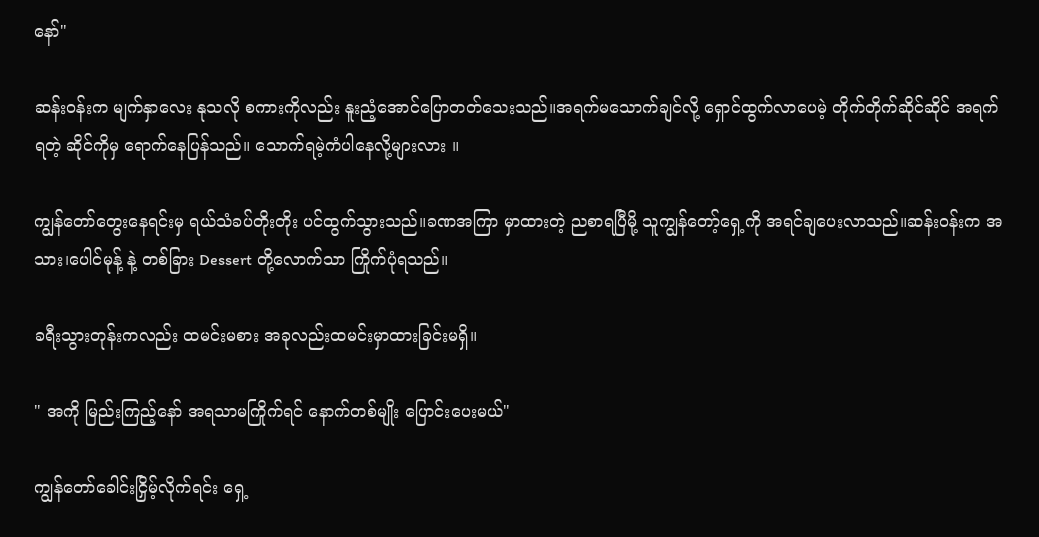နော်"

ဆန်းဝန်းက မျက်နှာလေး နုသလို စကားကိုလည်း နူးညံ့အောင်ပြောတတ်သေးသည်။အရက်မသောက်ချင်လို့ ရှောင်ထွက်လာပေမဲ့ တိုက်တိုက်ဆိုင်ဆိုင် အရက်ရတဲ့ ဆိုင်ကိုမှ ရောက်နေပြန်သည်။ သောက်ရမဲ့ကံပါနေလို့များလား ။

ကျွန်တော်တွေးနေရင်းမှ ရယ်သံခပ်တိုးတိုး ပင်ထွက်သွားသည်။ခဏအကြာ မှာထားတဲ့ ညစာရပြီမို့ သူကျွန်တော့်ရှေ့ကို အရင်ချပေးလာသည်။ဆန်းဝန်းက အသား၊ပေါင်မုန့် နဲ့ တစ်ခြား Dessert တို့လောက်သာ ကြိုက်ပုံရသည်။

ခရီးသွားတုန်းကလည်း ထမင်းမစား အခုလည်းထမင်းမှာထားခြင်းမရှိ။

" အကို မြည်းကြည့်နော် အရသာမကြိုက်ရင် နောက်တစ်မျိုး ပြောင်းပေးမယ်"

ကျွန်တော်ခေါင်းငြှိမ့်လိုက်ရင်း ရှေ့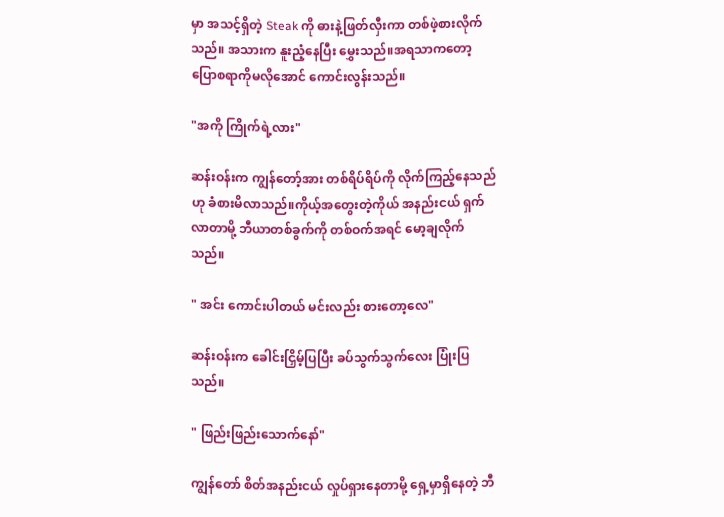မှာ အသင့်ရှိတဲ့ Steak ကို ဓားနဲ့ဖြတ်လှီးကာ တစ်ဖဲ့စားလိုက်သည်။ အသားက နူးညံ့နေပြီး မွှေးသည်။အရသာကတော့ ပြောစရာကိုမလိုအောင် ကောင်းလွန်းသည်။

"အကို ကြိုက်ရဲ့လား"

ဆန်းဝန်းက ကျွန်တော့်အား တစ်ရိပ်ရိပ်ကို လိုက်ကြည့်နေသည်ဟု ခံစားမိလာသည်။ကိုယ့်အတွေးတဲ့ကိုယ် အနည်းငယ် ရှက်လာတာမို့ ဘီယာတစ်ခွက်ကို တစ်ဝက်အရင် မော့ချလိုက်သည်။

" အင်း ကောင်းပါတယ် မင်းလည်း စားတော့လေ"

ဆန်းဝန်းက ခေါင်းငြှိမ့်ပြပြီး ခပ်သွက်သွက်လေး ပြုံးပြသည်။

" ဖြည်းဖြည်းသောက်နော်"

ကျွန်တော် စိတ်အနည်းငယ် လှုပ်ရှားနေတာမို့ ရှေ့မှာရှိနေတဲ့ ဘီ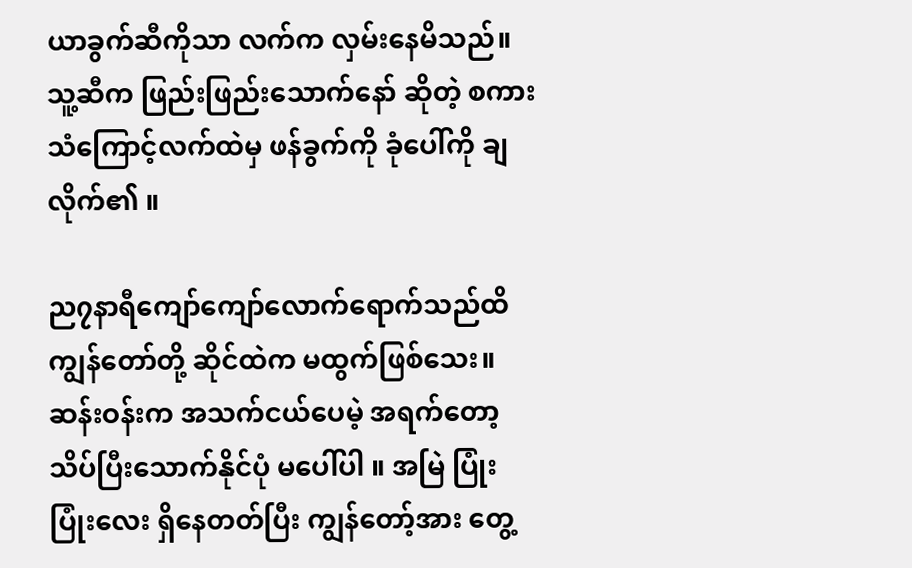ယာခွက်ဆီကိုသာ လက်က လှမ်းနေမိသည်။ သူ့ဆီက ဖြည်းဖြည်းသောက်နော် ဆိုတဲ့ စကားသံကြောင့်လက်ထဲမှ ဖန်ခွက်ကို ခုံပေါ်ကို ချလိုက်၏ ။

ည၇နာရီကျော်ကျော်လောက်ရောက်သည်ထိ ကျွန်တော်တို့ ဆိုင်ထဲက မထွက်ဖြစ်သေး။ ဆန်းဝန်းက အသက်ငယ်ပေမဲ့ အရက်တော့ သိပ်ပြီးသောက်နိုင်ပုံ မပေါ်ပါ ။ အမြဲ ပြုံးပြုံးလေး ရှိနေတတ်ပြီး ကျွန်တော့်အား တွေ့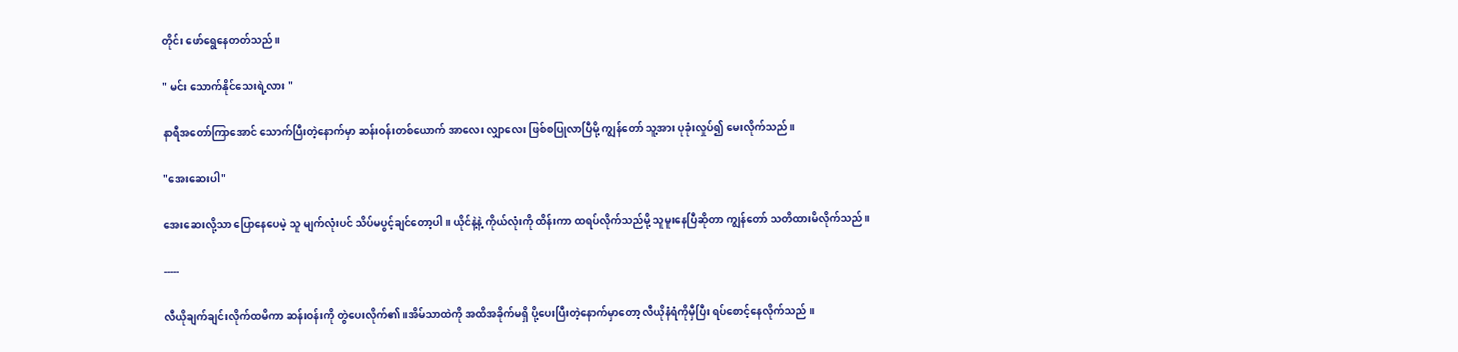တိုင်း ဖော်ရွေနေတတ်သည်။

" မင်း သောက်နိုင်သေးရဲ့လား "

နာရီအတော်ကြာအောင် သောက်ပြီးတဲ့နောက်မှာ ဆန်းဝန်းတစ်ယောက် အာလေး လျှာလေး ဖြစ်စပြုလာပြီမို့ ကျွန်တော် သူ့အား ပုခုံးလှုပ်၍ မေးလိုက်သည်။

"အေးဆေးပါ"

အေးဆေးလို့သာ ပြောနေပေမဲ့ သူ မျက်လုံးပင် သိပ်မပွင့်ချင်တော့ပါ ။ ယိုင်နဲ့နဲ့ ကိုယ်လုံးကို ထိန်းကာ ထရပ်လိုက်သည်မို့ သူမူးနေပြီဆိုတာ ကျွန်တော် သတိထားမိလိုက်သည်။

-----

လီယိုချက်ချင်းလိုက်ထမိကာ ဆန်းဝန်းကို တွဲပေးလိုက်၏ ။အိမ်သာထဲကို အထိအခိုက်မရှိ ပို့ပေးပြီးတဲ့နောက်မှာတော့ လီယိုနံရံကိုမှီပြီး ရပ်စောင့်နေလိုက်သည် ။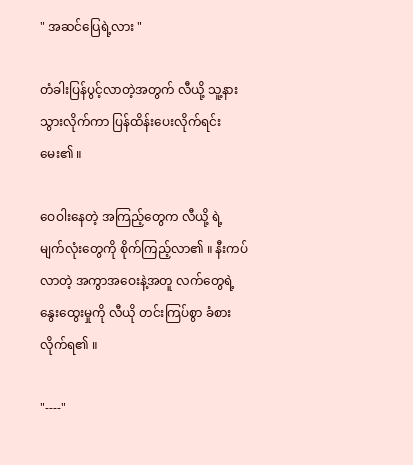" အဆင်ပြေရဲ့လား "

တံခါးပြန်ပွင့်လာတဲ့အတွက် လီယို့ သူ့နား သွားလိုက်ကာ ပြန်ထိန်းပေးလိုက်ရင်း မေး၏ ။

ဝေဝါးနေတဲ့ အကြည့်တွေက လီယို့ ရဲ့ မျက်လုံးတွေကို စိုက်ကြည့်လာ၏ ။ နီးကပ်လာတဲ့ အကွာအဝေးနဲ့အတူ လက်တွေရဲ့ နွေးထွေးမှုကို လီယို တင်းကြပ်စွာ ခံစားလိုက်ရ၏ ။

"----"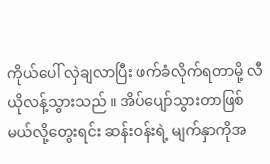ကိုယ်ပေါ် လှဲချလာပြီး ဖက်ခံလိုက်ရတာမို့ လီယိုလန့်သွားသည် ။ အိပ်ပျော်သွားတာဖြစ်မယ်လို့တွေးရင်း ဆန်းဝန်းရဲ့ မျက်နှာကိုအ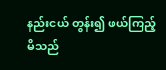နည်းငယ် တွန်း၍ ဖယ်ကြည့်မိသည်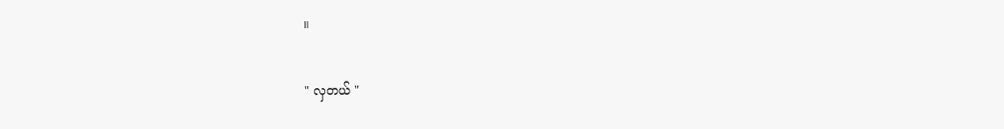။

" လှတယ် "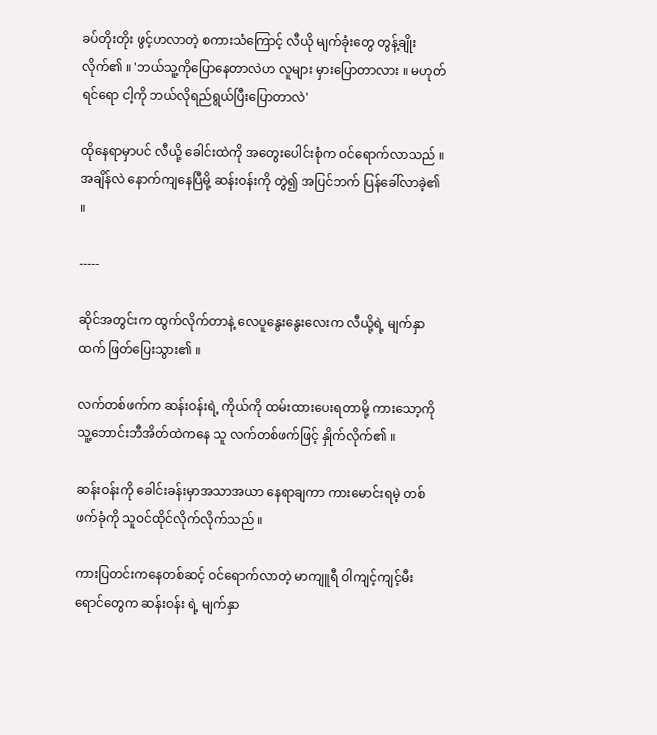ခပ်တိုးတိုး ဖွင့်ဟလာတဲ့ စကားသံကြောင့် လီယို မျက်ခုံးတွေ တွန့်ချိုးလိုက်၏ ။ 'ဘယ်သူ့ကိုပြောနေတာလဲဟ လူများ မှားပြောတာလား ။ မဟုတ်ရင်ရော ငါ့ကို ဘယ်လိုရည်ရွယ်ပြီးပြောတာလဲ'

ထိုနေရာမှာပင် လီယို့ ခေါင်းထဲကို အတွေးပေါင်းစုံက ဝင်ရောက်လာသည် ။ အချိန်လဲ နောက်ကျနေပြီမို့ ဆန်းဝန်းကို တွဲ၍ အပြင်ဘက် ပြန်ခေါ်လာခဲ့၏ ။

-----

ဆိုင်အတွင်းက ထွက်လိုက်တာနဲ့ လေပူနွေးနွေးလေးက လီယို့ရဲ့ မျက်နှာထက် ဖြတ်ပြေးသွား၏ ။

လက်တစ်ဖက်က ဆန်းဝန်းရဲ့ ကိုယ်ကို ထမ်းထားပေးရတာမို့ ကားသော့ကို သူ့ဘောင်းဘီအိတ်ထဲကနေ သူ လက်တစ်ဖက်ဖြင့် နှိုက်လိုက်၏ ။

ဆန်းဝန်းကို ခေါင်းခန်းမှာအသာအယာ နေရာချကာ ကားမောင်းရမဲ့ တစ်ဖက်ခုံကို သူဝင်ထိုင်လိုက်လိုက်သည် ။

ကားပြတင်းကနေတစ်ဆင့် ဝင်ရောက်လာတဲ့ မာကျူရီ ဝါကျင့်ကျင့်မီးရောင်တွေက ဆန်းဝန်း ရဲ့ မျက်နှာ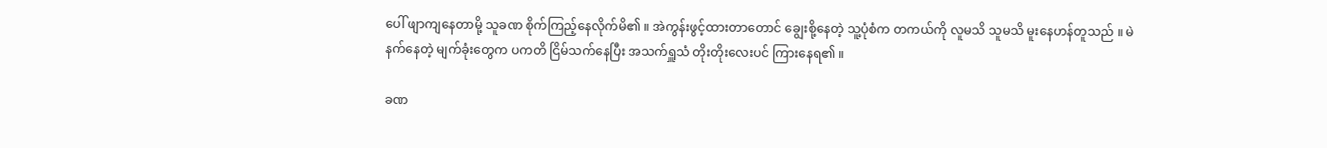ပေါ် ဖျာကျနေတာမို့ သူခဏ စိုက်ကြည့်နေလိုက်မိ၏ ။ အဲကွန်းဖွင့်ထားတာတောင် ချွေးစို့နေတဲ့ သူ့ပုံစံက တကယ်ကို လူမသိ သူမသိ မူးနေဟန်တူသည် ။ မဲနက်နေတဲ့ မျက်ခုံးတွေက ပကတိ ငြိမ်သက်နေပြီး အသက်ရှူသံ တိုးတိုးလေးပင် ကြားနေရ၏ ။

ခဏ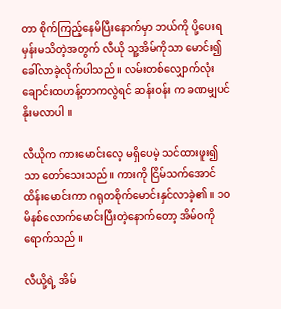တာ စိုက်ကြည့်နေမိပြီးနောက်မှာ ဘယ်ကို ပို့ပေးရမှန်းမသိတဲ့အတွက် လီယို သူ့အိမ်ကိုသာ မောင်း၍ ခေါ်လာခဲ့လိုက်ပါသည် ။ လမ်းတစ်လျှောက်လုံး ချောင်းထဟန့်တာကလွဲရင် ဆန်းဝန်း က ခဏမျှပင်နိုးမလာပါ ။

လီယိုက ကားမောင်းလေ့ မရှိပေမဲ့ သင်ထားဖူး၍သာ တော်သေးသည်။ ကားကို ငြိမ်သက်အောင် ထိန်းမောင်းကာ ဂရုတစိုက်မောင်းနှင်လာခဲ့၏ ။ ၁၀မိနစ်လောက်မောင်းပြီးတဲ့နောက်တော့ အိမ်ဝကိုရောက်သည် ။

လီယို့ရဲ့ အိမ်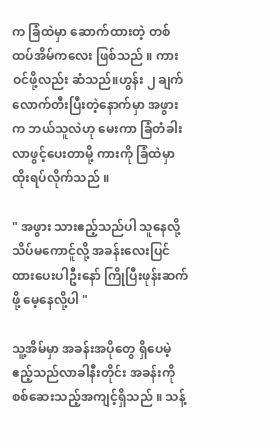က ခြံထဲမှာ ဆောက်ထားတဲ့ တစ်ထပ်အိမ်ကလေး ဖြစ်သည် ။ ကားဝင်ဖို့လည်း ဆံသည်။ဟွန်း ၂ ချက်လောက်တီးပြီးတဲ့နောက်မှာ အဖွားက ဘယ်သူလဲဟု မေးကာ ခြံတံခါးလာဖွင့်ပေးတာမို့ ကားကို ခြံထဲမှာ ထိုးရပ်လိုက်သည် ။

" အဖွား သားဧည့်သည်ပါ သူနေလို့သိပ်မကောင်ူလို့ အခန်းလေးပြင်ထားပေးပါဦးနော် ကြိုပြီးဖုန်းဆက်ဖို့ မေ့နေလို့ပါ "

သူ့အိမ်မှာ အခန်းအပိုတွေ ရှိပေမဲ့ ဧည့်သည်လာခါနီးတိုင်း အခန်းကို စစ်ဆေးသည့်အကျင့်ရှိသည် ။ သန့်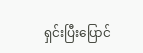ရှင်းပြီးပြောင်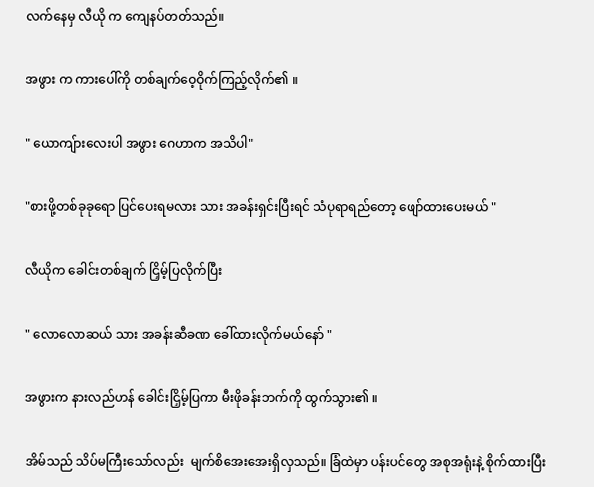လက်နေမှ လီယို က ကျေနပ်တတ်သည်။

အဖွား က ကားပေါ်ကို တစ်ချက်ဝေ့ဝိုက်ကြည့်လိုက်၏ ။

" ယောကျ်ားလေးပါ အဖွား ဂေဟာက အသိပါ"

"စားဖို့တစ်ခုခုရော ပြင်ပေးရမလား သား အခန်းရှင်းပြီးရင် သံပုရာရည်တော့ ဖျော်ထားပေးမယ် "

လီယိုက ခေါင်းတစ်ချက် ငြှိမ့်ပြလိုက်ပြီး

" လောလောဆယ် သား အခန်းဆီခဏ ခေါ်ထားလိုက်မယ်နော် "

အဖွားက နားလည်ဟန် ခေါင်းငြှိမ့်ပြကာ မီးဖိုခန်းဘက်ကို ထွက်သွား၏ ။

အိမ်သည် သိပ်မကြီးသော်လည်း  မျက်စိအေးအေးရှိလှသည်။ ခြံထဲမှာ ပန်းပင်တွေ အစုအရုံးနဲ့ စိုက်ထားပြီး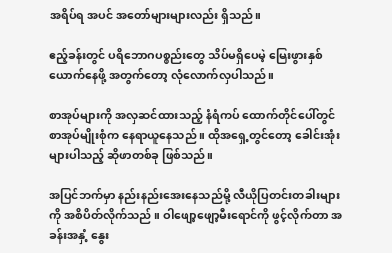အရိပ်ရ အပင် အတော်များများလည်း ရှိသည်။

ဧည့်ခန်းတွင် ပရိဘောဂပစ္စည်းတွေ သိပ်မရှိပေမဲ့ မြေးဖွားနှစ်ယောက်နေဖို့ အတွက်တော့ လုံလောက်လှပါသည်။

စာအုပ်များကို အလှဆင်ထားသည့် နံရံကပ် ထောက်တိုင်ပေါ်တွင် စာအုပ်မျိုးစုံက နေရာယူနေသည် ။ ထိုအရှေ့တွင်တော့ ခေါင်းအုံးများပါသည့် ဆိုဖာတစ်ခု ဖြစ်သည်။

အပြင်ဘက်မှာ နည်းနည်းအေးနေသည်မို့ လီယိုပြတင်းတခါးများကို အစိပိတ်လိုက်သည် ။ ဝါဖျော့ဖျော့မီးရောင်ကို ဖွင့်လိုက်တာ အခန်းအနှံ့ နွေး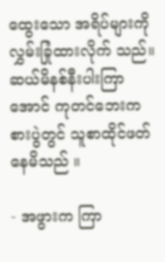ထွေးသော အရိပ်များကို လွှမ်းခြုံထားလိုက် သည်။ ဆယ်မိနစ်နီးပါးကြာအောင် ကုတင်ဘေးက စားပွဲတွင် သူစာထိုင်ဖတ်နေမိသည် ။

- အဖွားက ကြာ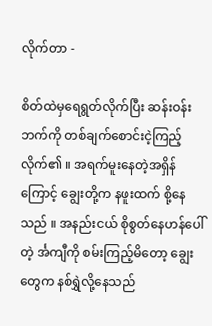လိုက်တာ -

စိတ်ထဲမှရေရွတ်လိုက်ပြီး ဆန်းဝန်းဘက်ကို တစ်ချက်စောင်းငဲ့ကြည့်လိုက်၏ ။ အရက်မူးနေတဲ့အရှိန်ကြောင့် ချွေးတို့က နဖူးထက် စို့နေသည် ။ အနည်းငယ် စိုစွတ်နေဟန်ပေါ်တဲ့ င်္အကျီကို စမ်းကြည့်မိတော့ ချွေးတွေက နစ်ရွှဲလို့နေသည်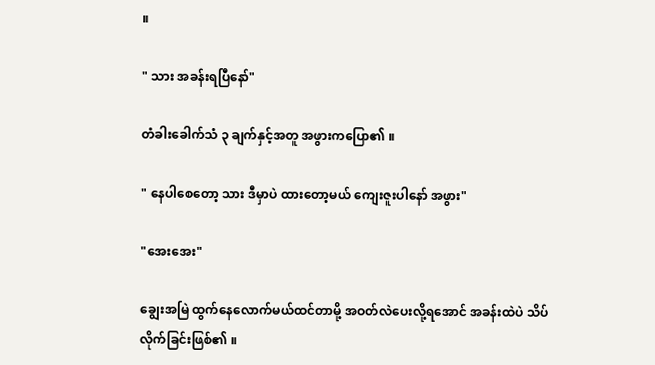။

" သား အခန်းရပြီနော်"

တံခါးခေါက်သံ ၃ ချက်နှင့်အတူ အဖွားကပြော၏ ။

" နေပါစေတော့ သား ဒီမှာပဲ ထားတော့မယ် ကျေးဇူးပါနော် အဖွား"

"အေးအေး"

ချွေးအမြဲ ထွက်နေလောက်မယ်ထင်တာမို့ အဝတ်လဲပေးလို့ရအောင် အခန်းထဲပဲ သိပ်လိုက်ခြင်းဖြစ်၏ ။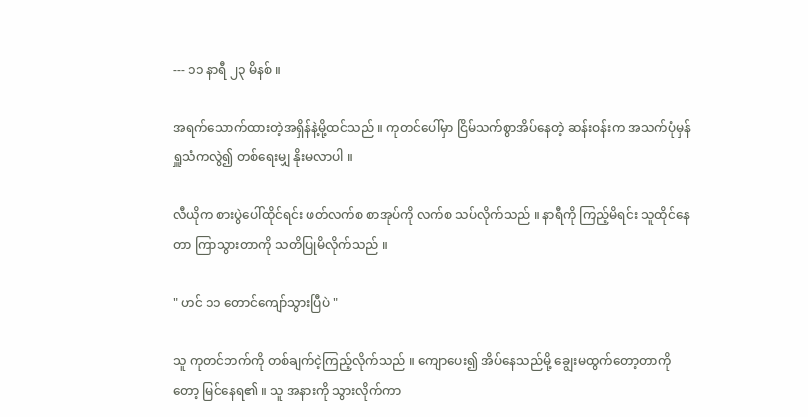--- ၁၁ နာရီ ၂၃ မိနစ် ။

အရက်သောက်ထားတဲ့အရှိန်နဲ့မို့ထင်သည် ။ ကုတင်ပေါ်မှာ ငြိမ်သက်စွာအိပ်နေတဲ့ ဆန်းဝန်းက အသက်ပုံမှန် ရှူသံကလွဲ၍ တစ်ရေးမျှ နိုးမလာပါ ။

လီယိုက စားပွဲပေါ်ထိုင်ရင်း ဖတ်လက်စ စာအုပ်ကို လက်စ သပ်လိုက်သည် ။ နာရီကို ကြည့်မိရင်း သူထိုင်နေတာ ကြာသွားတာကို သတိပြုမိလိုက်သည် ။

" ဟင် ၁၁ တောင်ကျော်သွားပြီပဲ "

သူ ကုတင်ဘက်ကို တစ်ချက်ငဲ့ကြည့်လိုက်သည် ။ ကျောပေး၍ အိပ်နေသည်မို့ ချွေးမထွက်တော့တာကိုတော့ မြင်နေရ၏ ။ သူ အနားကို သွားလိုက်ကာ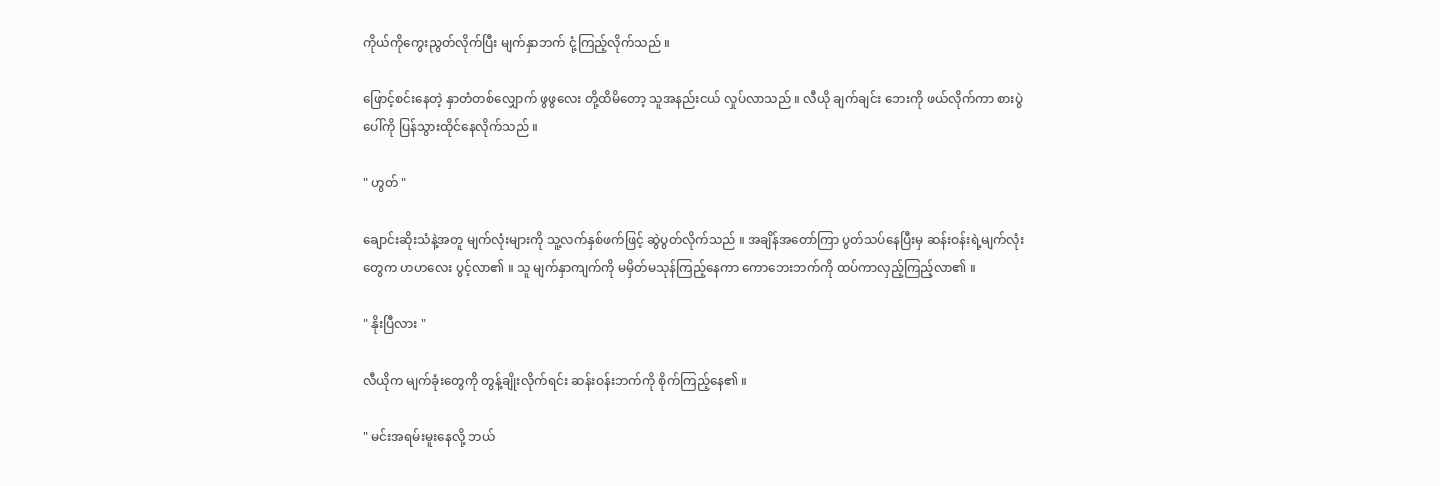ကိုယ်ကိုကွေးညွတ်လိုက်ပြီး မျက်နှာဘက် ငုံ့ကြည့်လိုက်သည် ။

ဖြောင့်စင်းနေတဲ့ နှာတံတစ်လျှောက် ဖွဖွလေး တို့ထိမိတော့ သူအနည်းငယ် လှုပ်လာသည် ။ လီယို ချက်ချင်း ဘေးကို ဖယ်လိုက်ကာ စားပွဲပေါ်ကို ပြန်သွားထိုင်နေလိုက်သည် ။

" ဟွတ် "

ချောင်းဆိုးသံနဲ့အတူ မျက်လုံးများကို သူ့လက်နှစ်ဖက်ဖြင့် ဆွဲပွတ်လိုက်သည် ။ အချိန်အတော်ကြာ ပွတ်သပ်နေပြီးမှ ဆန်းဝန်းရဲ့မျက်လုံးတွေက ဟဟလေး ပွင့်လာ၏ ။ သူ မျက်နှာကျက်ကို မမှိတ်မသုန်ကြည့်နေကာ ကောဘေးဘက်ကို ထပ်ကာလှည့်ကြည့်လာ၏ ။

" နိုးပြီလား "

လီယိုက မျက်ခုံးတွေကို တွန့်ချိုးလိုက်ရင်း ဆန်းဝန်းဘက်ကို စိုက်ကြည့်နေ၏ ။

" မင်းအရမ်းမူးနေလို့ ဘယ်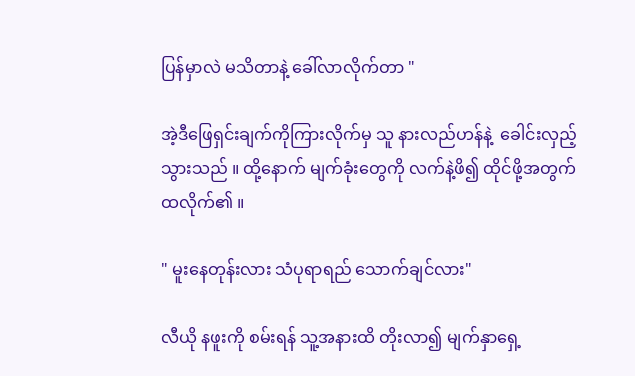ပြန်မှာလဲ မသိတာနဲ့ ခေါ်လာလိုက်တာ "

အဲ့ဒီဖြေရှင်းချက်ကိုကြားလိုက်မှ သူ နားလည်ဟန်နဲ့  ခေါင်းလှည့်သွားသည် ။ ထို့နောက် မျက်ခုံးတွေကို လက်နဲ့ဖိ၍ ထိုင်ဖို့အတွက် ထလိုက်၏ ။

" မူးနေတုန်းလား သံပုရာရည် သောက်ချင်လား"

လီယို နဖူးကို စမ်းရန် သူ့အနားထိ တိုးလာ၍ မျက်နှာရှေ့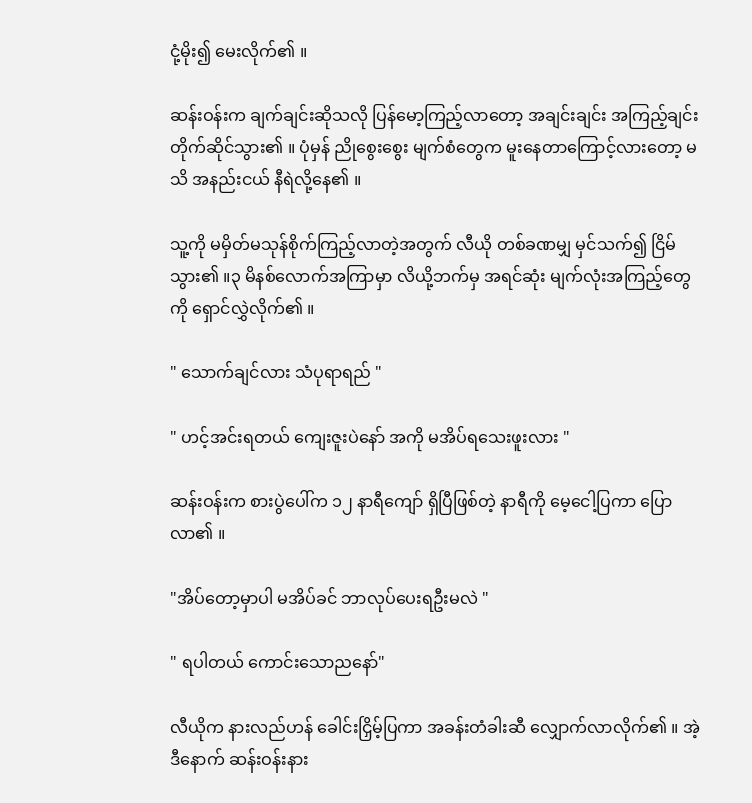ငုံ့မိုး၍ မေးလိုက်၏ ။

ဆန်းဝန်းက ချက်ချင်းဆိုသလို ပြန်မော့ကြည့်လာတော့ အချင်းချင်း အကြည့်ချင်း တိုက်ဆိုင်သွား၏ ။ ပုံမှန် ညိုစွေးစွေး မျက်စံတွေက မူးနေတာကြောင့်လားတော့ မသိ အနည်းငယ် နီရဲလို့နေ၏ ။

သူ့ကို မမှိတ်မသုန်စိုက်ကြည့်လာတဲ့အတွက် လီယို တစ်ခဏမျှ မှင်သက်၍ ငြိမ်သွား၏ ။၃ မိနစ်လောက်အကြာမှာ လိယို့ဘက်မှ အရင်ဆုံး မျက်လုံးအကြည့်တွေကို ရှောင်လွှဲလိုက်၏ ။

" သောက်ချင်လား သံပုရာရည် "

" ဟင့်အင်းရတယ် ကျေးဇူးပဲနော် အကို မအိပ်ရသေးဖူးလား "

ဆန်းဝန်းက စားပွဲပေါ်က ၁၂ နာရီကျော် ရှိပြီဖြစ်တဲ့ နာရီကို မေ့ငေါ့ပြကာ ပြောလာ၏ ။

"အိပ်တော့မှာပါ မအိပ်ခင် ဘာလုပ်ပေးရဦးမလဲ "

" ရပါတယ် ကောင်းသောညနော်"

လီယိုက နားလည်ဟန် ခေါင်းငြှိမ့်ပြကာ အခန်းတံခါးဆီ လျှောက်လာလိုက်၏ ။ အဲ့ဒီနောက် ဆန်းဝန်းနား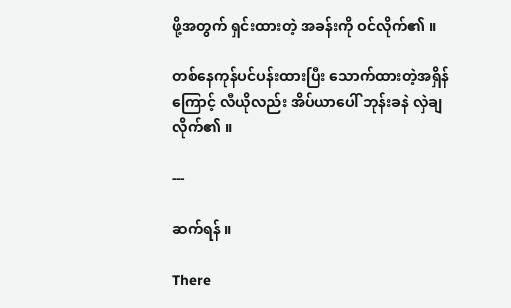ဖို့အတွက် ရှင်းထားတဲ့ အခန်းကို ဝင်လိုက်၏ ။

တစ်နေကုန်ပင်ပန်းထားပြီး သောက်ထားတဲ့အရှိန်ကြောင့် လီယိုလည်း အိပ်ယာပေါ် ဘုန်းခနဲ လှဲချလိုက်၏ ။

---

ဆက်ရန် ။

There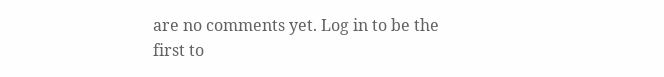are no comments yet. Log in to be the first to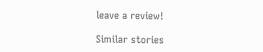leave a review!

Similar stories